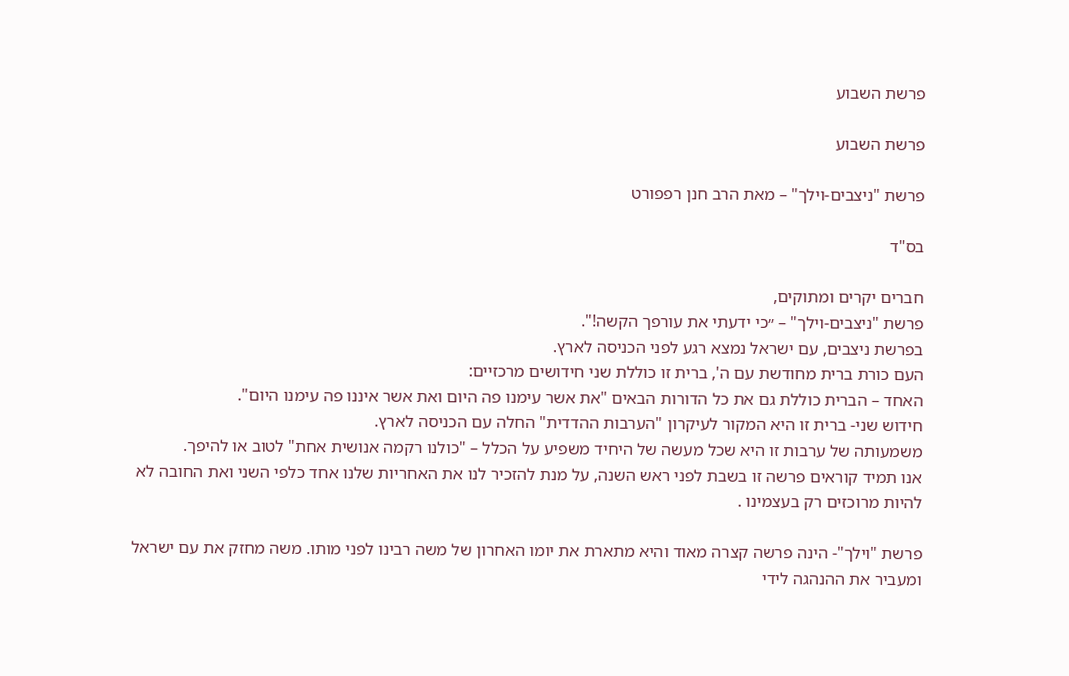פרשת השבוע

פרשת השבוע

פרשת "ניצבים-וילך" – מאת הרב חנן רפפורט

בס"ד

חברים יקרים ומתוקים,
פרשת "ניצבים-וילך" – ״כי ידעתי את עורפך הקשה!".
בפרשת ניצבים, עם ישראל נמצא רגע לפני הכניסה לארץ.
העם כורת ברית מחודשת עם ה', ברית זו כוללת שני חידושים מרכזיים:
האחד – הברית כוללת גם את כל הדורות הבאים "את אשר עימנו פה היום ואת אשר איננו פה עימנו היום".
חידוש שני- ברית זו היא המקור לעיקרון "הערבות ההדדית" החלה עם הכניסה לארץ.
משמעותה של ערבות זו היא שכל מעשה של היחיד משפיע על הכלל – "כולנו רקמה אנושית אחת" לטוב או להיפך.
אנו תמיד קוראים פרשה זו בשבת לפני ראש השנה, על מנת להזכיר לנו את האחריות שלנו אחד כלפי השני ואת החובה לא להיות מרוכזים רק בעצמינו .

פרשת "וילך"- הינה פרשה קצרה מאוד והיא מתארת את יומו האחרון של משה רבינו לפני מותו. משה מחזק את עם ישראל ומעביר את ההנהגה לידי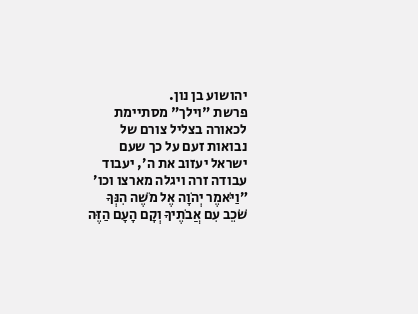יהושוע בן נון.
פרשת "וילך" מסתיימת לכאורה בצליל צורם של נבואות זעם על כך שעם ישראל יעזוב את ה׳, יעבוד עבודה זרה ויגלה מארצו וכו׳ ״וַיֹּאמֶר יְהֹוָה אֶל מֹשֶׁה הִנְּךָ שֹׁכֵב עִם אֲבֹתֶיךָ וְקָם הָעָם הַזֶּה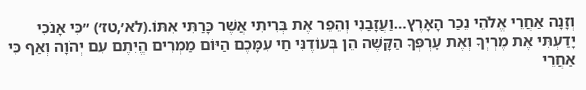וְזָנָה אַחֲרֵי אֱלֹהֵי נֵכַר הָאָרֶץ…וַעֲזָבַנִי וְהֵפֵר אֶת בְּרִיתִי אֲשֶׁר כָּרַתִּי אִתּוֹ.(לא׳,טז׳) ״כִּי אָנֹכִי יָדַעְתִּי אֶת מֶרְיְךָ וְאֶת עׇרְפְּךָ הַקָּשֶׁה הֵן בְּעוֹדֶנִּי חַי עִמָּכֶם הַיּוֹם מַמְרִים הֱיִתֶם עִם יְהֹוָה וְאַף כִּי אַחֲרֵי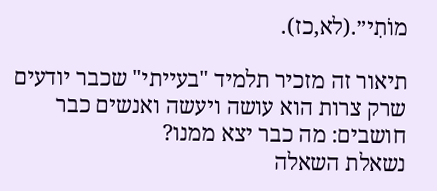מוֹתִי״.(לא,כז).

תיאור זה מזכיר תלמיד "בעייתי" שכבר יודעים שרק צרות הוא עושה ויעשה ואנשים כבר חושבים: מה כבר יצא ממנו?
נשאלת השאלה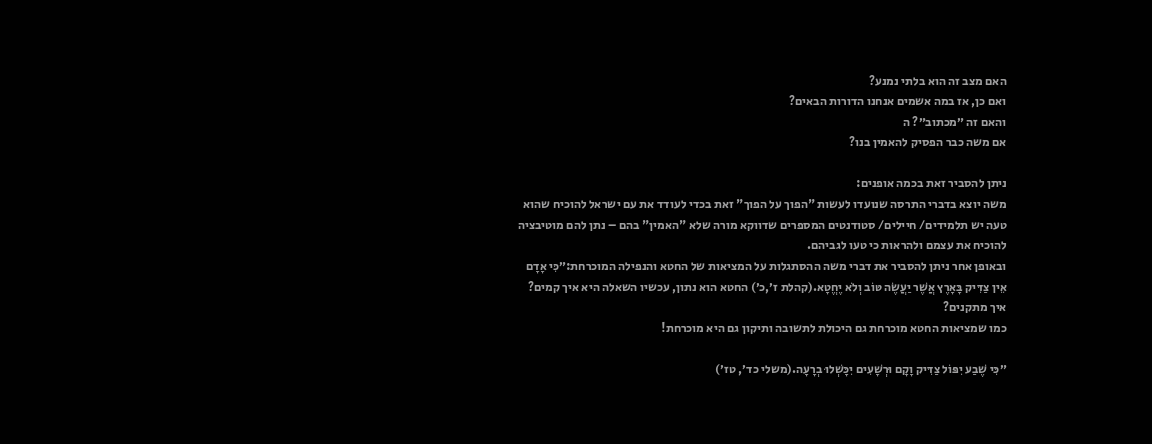האם מצב זה הוא בלתי נמנע?
ואם כן, אז במה אשמים אנחנו הדורות הבאים?
והאם זה ״מכתוב״? ה
אם משה כבר הפסיק להאמין בנו?

ניתן להסביר זאת בכמה אופנים:
משה יוצא בדברי התרסה שנועדו לעשות "הפוך על הפוך" זאת בכדי לעודד את עם ישראל להוכיח שהוא טעה יש תלמידים/ חיילים/ סטודנטים המספרים שדווקא מורה שלא "האמין" בהם – נתן להם מוטיבציה להוכיח את עצמם ולהראות כי טעו לגביהם.
ובאופן אחר ניתן להסביר את דברי משה ההסתגלות על המציאות של החטא והנפילה המוכרחת:״כִּי אָדָם אֵין צַדִּיק בָּאָרֶץ אֲשֶׁר יַעֲשֶׂה טּוֹב וְלֹא יֶחֱטָא.(קהלת ז׳,כ׳) החטא הוא נתון, עכשיו השאלה היא איך קמים? איך מתקנים?
כמו שמציאות החטא מוכרחת גם היכולת לתשובה ותיקון גם היא מוכרחת!

״כִּי שֶׁבַע יִפּוֹל צַדִּיק וָקָם וּרְשָׁעִים יִכָּשְׁלוּ בְרָעָה.(משלי כד׳, טז׳)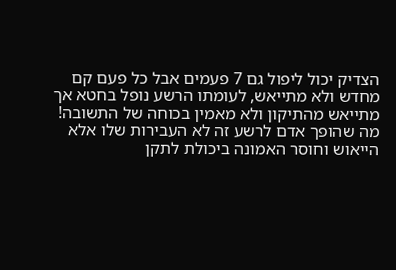הצדיק יכול ליפול גם 7 פעמים אבל כל פעם קם מחדש ולא מתייאש, לעומתו הרשע נופל בחטא אך מתייאש מהתיקון ולא מאמין בכוחה של התשובה!
מה שהופך אדם לרשע זה לא העבירות שלו אלא הייאוש וחוסר האמונה ביכולת לתקן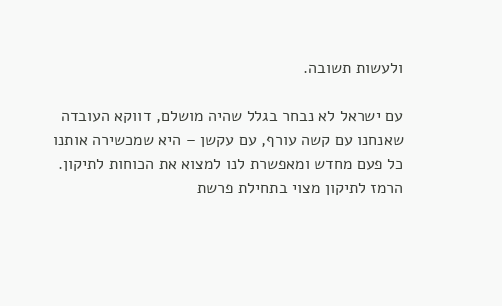ולעשות תשובה.

עם ישראל לא נבחר בגלל שהיה מושלם, דווקא העובדה שאנחנו עם קשה עורף, עם עקשן – היא שמכשירה אותנו כל פעם מחדש ומאפשרת לנו למצוא את הכוחות לתיקון.
הרמז לתיקון מצוי בתחילת פרשת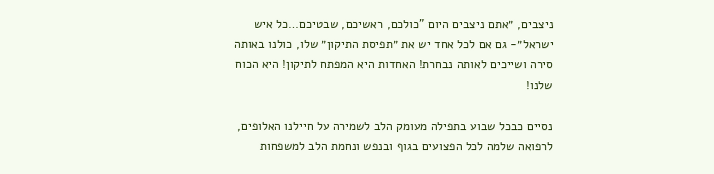ניצבים, ״אתם ניצבים היום "כולכם, ראשיכם, שבטיכם…כל איש ישראל״- גם אם לכל אחד יש את ״תפיסת התיקון״ שלו, כולנו באותה סירה ושייכים לאותה נבחרת! האחדות היא המפתח לתיקון! היא הכוח שלנו!

נסיים כבכל שבוע בתפילה מעומק הלב לשמירה על חיילנו האלופים, לרפואה שלמה לכל הפצועים בגוף ובנפש ונחמת הלב למשפחות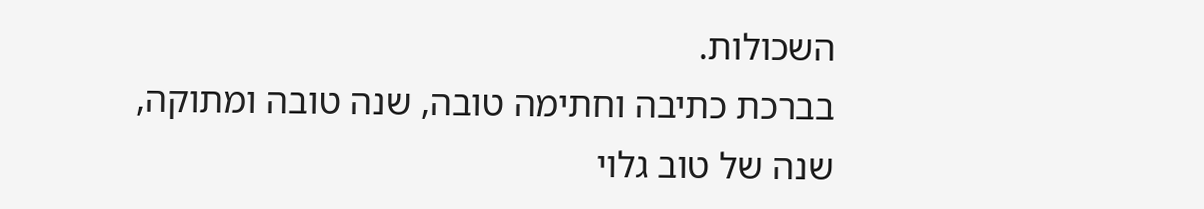השכולות.
בברכת כתיבה וחתימה טובה, שנה טובה ומתוקה, שנה של טוב גלוי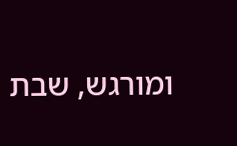ומורגש, שבת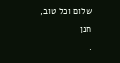שלום וכל טוב,
חנן
.